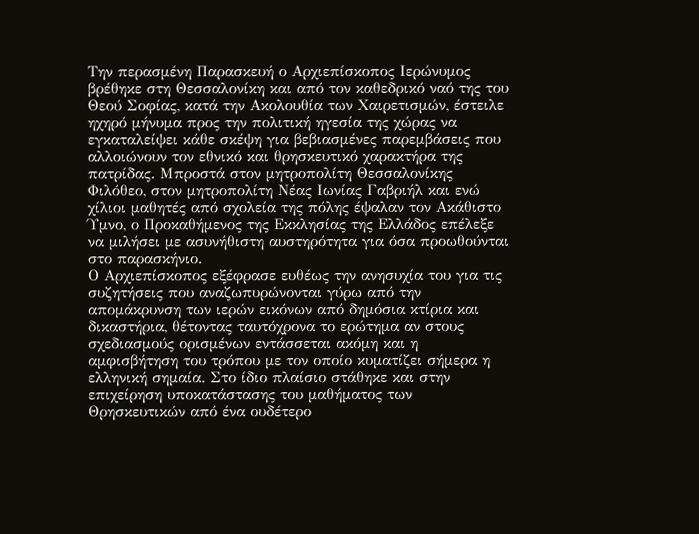Την περασμένη Παρασκευή ο Αρχιεπίσκοπος Ιερώνυμος βρέθηκε στη Θεσσαλονίκη και από τον καθεδρικό ναό της του Θεού Σοφίας, κατά την Ακολουθία των Χαιρετισμών, έστειλε ηχηρό μήνυμα προς την πολιτική ηγεσία της χώρας να εγκαταλείψει κάθε σκέψη για βεβιασμένες παρεμβάσεις που αλλοιώνουν τον εθνικό και θρησκευτικό χαρακτήρα της πατρίδας. Μπροστά στον μητροπολίτη Θεσσαλονίκης Φιλόθεο, στον μητροπολίτη Νέας Ιωνίας Γαβριήλ και ενώ χίλιοι μαθητές από σχολεία της πόλης έψαλαν τον Ακάθιστο Ύμνο, ο Προκαθήμενος της Εκκλησίας της Ελλάδος επέλεξε να μιλήσει με ασυνήθιστη αυστηρότητα για όσα προωθούνται στο παρασκήνιο.
Ο Αρχιεπίσκοπος εξέφρασε ευθέως την ανησυχία του για τις συζητήσεις που αναζωπυρώνονται γύρω από την απομάκρυνση των ιερών εικόνων από δημόσια κτίρια και δικαστήρια, θέτοντας ταυτόχρονα το ερώτημα αν στους σχεδιασμούς ορισμένων εντάσσεται ακόμη και η αμφισβήτηση του τρόπου με τον οποίο κυματίζει σήμερα η ελληνική σημαία. Στο ίδιο πλαίσιο στάθηκε και στην επιχείρηση υποκατάστασης του μαθήματος των Θρησκευτικών από ένα ουδέτερο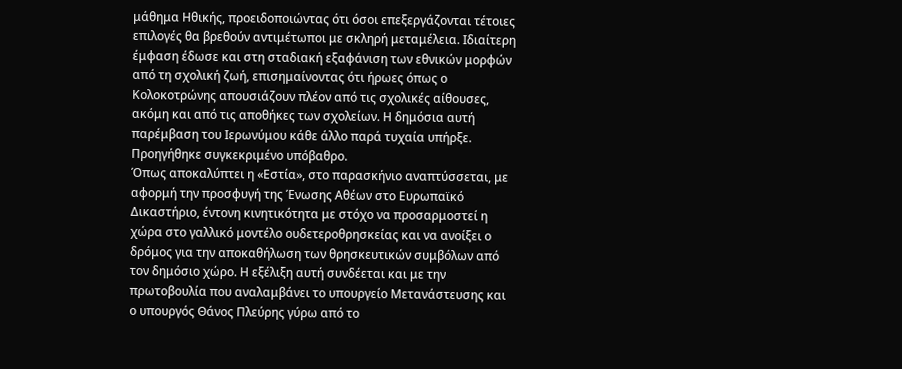μάθημα Ηθικής, προειδοποιώντας ότι όσοι επεξεργάζονται τέτοιες επιλογές θα βρεθούν αντιμέτωποι με σκληρή μεταμέλεια. Ιδιαίτερη έμφαση έδωσε και στη σταδιακή εξαφάνιση των εθνικών μορφών από τη σχολική ζωή, επισημαίνοντας ότι ήρωες όπως ο Κολοκοτρώνης απουσιάζουν πλέον από τις σχολικές αίθουσες, ακόμη και από τις αποθήκες των σχολείων. Η δημόσια αυτή παρέμβαση του Ιερωνύμου κάθε άλλο παρά τυχαία υπήρξε. Προηγήθηκε συγκεκριμένο υπόβαθρο.
Όπως αποκαλύπτει η «Εστία», στο παρασκήνιο αναπτύσσεται, με αφορμή την προσφυγή της Ένωσης Αθέων στο Ευρωπαϊκό Δικαστήριο, έντονη κινητικότητα με στόχο να προσαρμοστεί η χώρα στο γαλλικό μοντέλο ουδετεροθρησκείας και να ανοίξει ο δρόμος για την αποκαθήλωση των θρησκευτικών συμβόλων από τον δημόσιο χώρο. Η εξέλιξη αυτή συνδέεται και με την πρωτοβουλία που αναλαμβάνει το υπουργείο Μετανάστευσης και ο υπουργός Θάνος Πλεύρης γύρω από το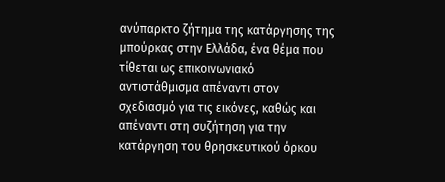ανύπαρκτο ζήτημα της κατάργησης της μπούρκας στην Ελλάδα, ένα θέμα που τίθεται ως επικοινωνιακό αντιστάθμισμα απέναντι στον σχεδιασμό για τις εικόνες, καθώς και απέναντι στη συζήτηση για την κατάργηση του θρησκευτικού όρκου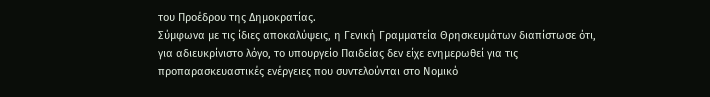του Προέδρου της Δημοκρατίας.
Σύμφωνα με τις ίδιες αποκαλύψεις, η Γενική Γραμματεία Θρησκευμάτων διαπίστωσε ότι, για αδιευκρίνιστο λόγο, το υπουργείο Παιδείας δεν είχε ενημερωθεί για τις προπαρασκευαστικές ενέργειες που συντελούνται στο Νομικό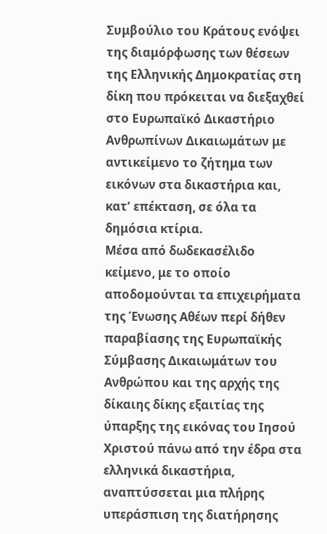Συμβούλιο του Κράτους ενόψει της διαμόρφωσης των θέσεων της Ελληνικής Δημοκρατίας στη δίκη που πρόκειται να διεξαχθεί στο Ευρωπαϊκό Δικαστήριο Ανθρωπίνων Δικαιωμάτων με αντικείμενο το ζήτημα των εικόνων στα δικαστήρια και, κατ’ επέκταση, σε όλα τα δημόσια κτίρια.
Μέσα από δωδεκασέλιδο κείμενο, με το οποίο αποδομούνται τα επιχειρήματα της Ένωσης Αθέων περί δήθεν παραβίασης της Ευρωπαϊκής Σύμβασης Δικαιωμάτων του Ανθρώπου και της αρχής της δίκαιης δίκης εξαιτίας της ύπαρξης της εικόνας του Ιησού Χριστού πάνω από την έδρα στα ελληνικά δικαστήρια, αναπτύσσεται μια πλήρης υπεράσπιση της διατήρησης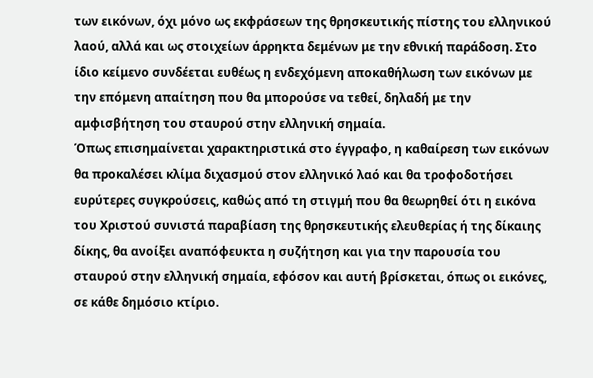των εικόνων, όχι μόνο ως εκφράσεων της θρησκευτικής πίστης του ελληνικού λαού, αλλά και ως στοιχείων άρρηκτα δεμένων με την εθνική παράδοση. Στο ίδιο κείμενο συνδέεται ευθέως η ενδεχόμενη αποκαθήλωση των εικόνων με την επόμενη απαίτηση που θα μπορούσε να τεθεί, δηλαδή με την αμφισβήτηση του σταυρού στην ελληνική σημαία.
Όπως επισημαίνεται χαρακτηριστικά στο έγγραφο, η καθαίρεση των εικόνων θα προκαλέσει κλίμα διχασμού στον ελληνικό λαό και θα τροφοδοτήσει ευρύτερες συγκρούσεις, καθώς από τη στιγμή που θα θεωρηθεί ότι η εικόνα του Χριστού συνιστά παραβίαση της θρησκευτικής ελευθερίας ή της δίκαιης δίκης, θα ανοίξει αναπόφευκτα η συζήτηση και για την παρουσία του σταυρού στην ελληνική σημαία, εφόσον και αυτή βρίσκεται, όπως οι εικόνες, σε κάθε δημόσιο κτίριο.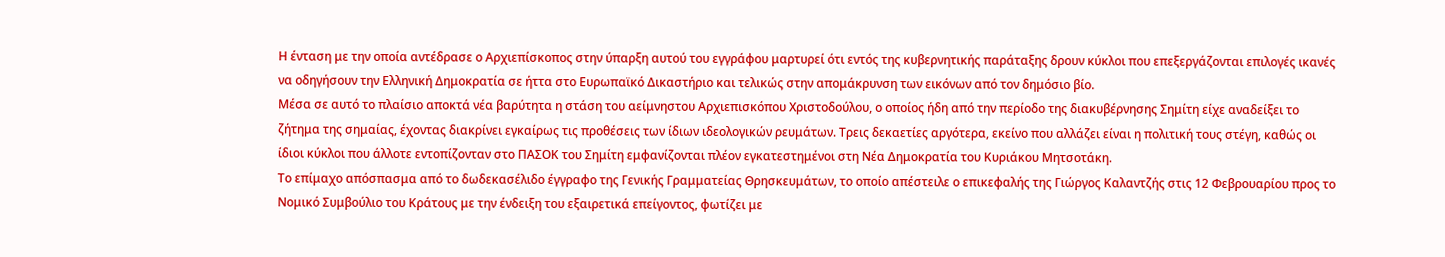Η ένταση με την οποία αντέδρασε ο Αρχιεπίσκοπος στην ύπαρξη αυτού του εγγράφου μαρτυρεί ότι εντός της κυβερνητικής παράταξης δρουν κύκλοι που επεξεργάζονται επιλογές ικανές να οδηγήσουν την Ελληνική Δημοκρατία σε ήττα στο Ευρωπαϊκό Δικαστήριο και τελικώς στην απομάκρυνση των εικόνων από τον δημόσιο βίο.
Μέσα σε αυτό το πλαίσιο αποκτά νέα βαρύτητα η στάση του αείμνηστου Αρχιεπισκόπου Χριστοδούλου, ο οποίος ήδη από την περίοδο της διακυβέρνησης Σημίτη είχε αναδείξει το ζήτημα της σημαίας, έχοντας διακρίνει εγκαίρως τις προθέσεις των ίδιων ιδεολογικών ρευμάτων. Τρεις δεκαετίες αργότερα, εκείνο που αλλάζει είναι η πολιτική τους στέγη, καθώς οι ίδιοι κύκλοι που άλλοτε εντοπίζονταν στο ΠΑΣΟΚ του Σημίτη εμφανίζονται πλέον εγκατεστημένοι στη Νέα Δημοκρατία του Κυριάκου Μητσοτάκη.
Το επίμαχο απόσπασμα από το δωδεκασέλιδο έγγραφο της Γενικής Γραμματείας Θρησκευμάτων, το οποίο απέστειλε ο επικεφαλής της Γιώργος Καλαντζής στις 12 Φεβρουαρίου προς το Νομικό Συμβούλιο του Κράτους με την ένδειξη του εξαιρετικά επείγοντος, φωτίζει με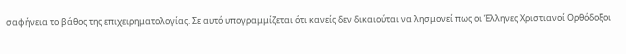σαφήνεια το βάθος της επιχειρηματολογίας. Σε αυτό υπογραμμίζεται ότι κανείς δεν δικαιούται να λησμονεί πως οι Έλληνες Χριστιανοί Ορθόδοξοι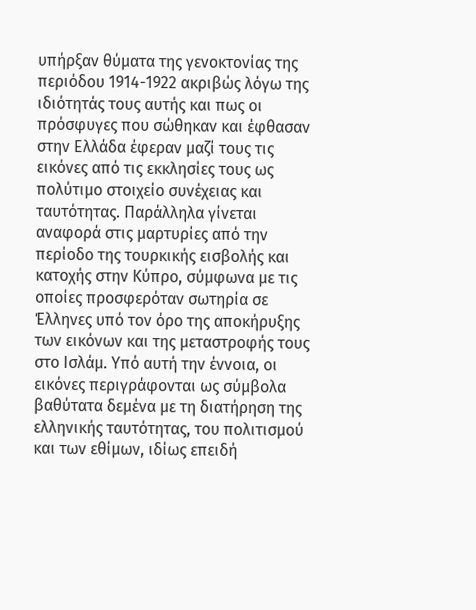υπήρξαν θύματα της γενοκτονίας της περιόδου 1914-1922 ακριβώς λόγω της ιδιότητάς τους αυτής και πως οι πρόσφυγες που σώθηκαν και έφθασαν στην Ελλάδα έφεραν μαζί τους τις εικόνες από τις εκκλησίες τους ως πολύτιμο στοιχείο συνέχειας και ταυτότητας. Παράλληλα γίνεται αναφορά στις μαρτυρίες από την περίοδο της τουρκικής εισβολής και κατοχής στην Κύπρο, σύμφωνα με τις οποίες προσφερόταν σωτηρία σε Έλληνες υπό τον όρο της αποκήρυξης των εικόνων και της μεταστροφής τους στο Ισλάμ. Υπό αυτή την έννοια, οι εικόνες περιγράφονται ως σύμβολα βαθύτατα δεμένα με τη διατήρηση της ελληνικής ταυτότητας, του πολιτισμού και των εθίμων, ιδίως επειδή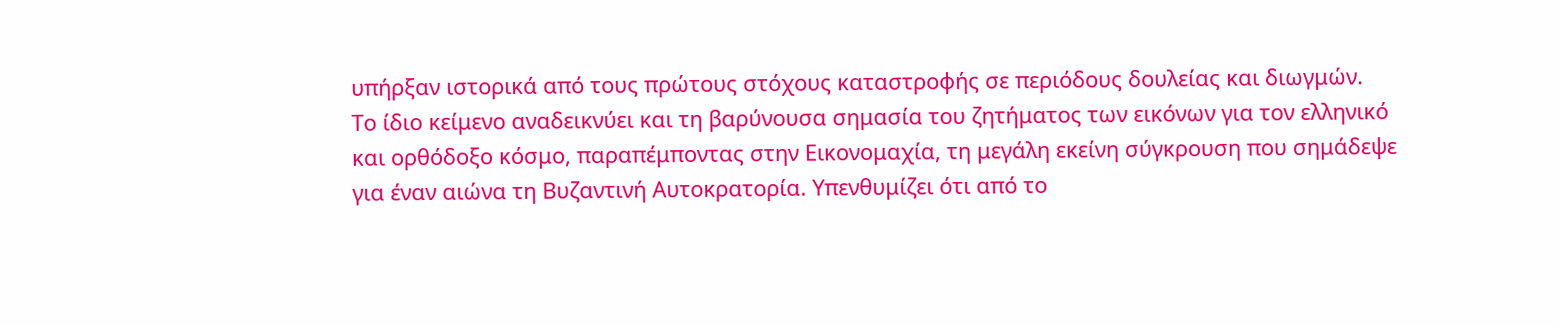υπήρξαν ιστορικά από τους πρώτους στόχους καταστροφής σε περιόδους δουλείας και διωγμών.
Το ίδιο κείμενο αναδεικνύει και τη βαρύνουσα σημασία του ζητήματος των εικόνων για τον ελληνικό και ορθόδοξο κόσμο, παραπέμποντας στην Εικονομαχία, τη μεγάλη εκείνη σύγκρουση που σημάδεψε για έναν αιώνα τη Βυζαντινή Αυτοκρατορία. Υπενθυμίζει ότι από το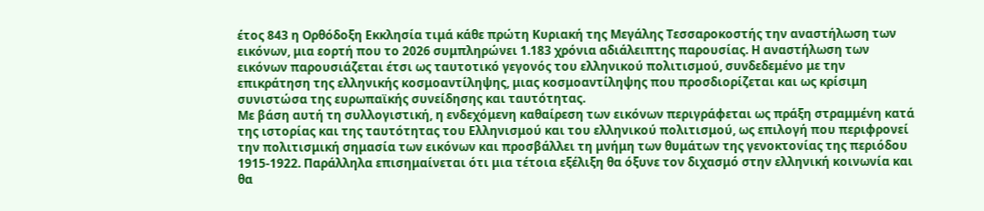έτος 843 η Ορθόδοξη Εκκλησία τιμά κάθε πρώτη Κυριακή της Μεγάλης Τεσσαροκοστής την αναστήλωση των εικόνων, μια εορτή που το 2026 συμπληρώνει 1.183 χρόνια αδιάλειπτης παρουσίας. Η αναστήλωση των εικόνων παρουσιάζεται έτσι ως ταυτοτικό γεγονός του ελληνικού πολιτισμού, συνδεδεμένο με την επικράτηση της ελληνικής κοσμοαντίληψης, μιας κοσμοαντίληψης που προσδιορίζεται και ως κρίσιμη συνιστώσα της ευρωπαϊκής συνείδησης και ταυτότητας.
Με βάση αυτή τη συλλογιστική, η ενδεχόμενη καθαίρεση των εικόνων περιγράφεται ως πράξη στραμμένη κατά της ιστορίας και της ταυτότητας του Ελληνισμού και του ελληνικού πολιτισμού, ως επιλογή που περιφρονεί την πολιτισμική σημασία των εικόνων και προσβάλλει τη μνήμη των θυμάτων της γενοκτονίας της περιόδου 1915-1922. Παράλληλα επισημαίνεται ότι μια τέτοια εξέλιξη θα όξυνε τον διχασμό στην ελληνική κοινωνία και θα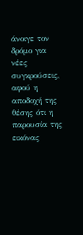άνοιγε τον δρόμο για νέες συγκρούσεις, αφού η αποδοχή της θέσης ότι η παρουσία της εικόνας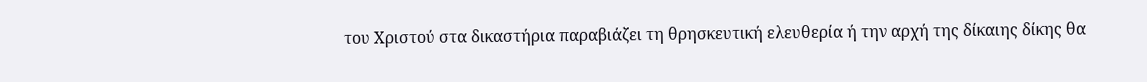του Χριστού στα δικαστήρια παραβιάζει τη θρησκευτική ελευθερία ή την αρχή της δίκαιης δίκης θα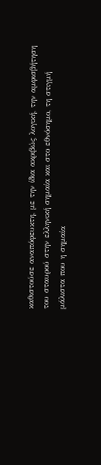καθιστούσε αναπόφευκτη, με την ίδια ακριβώς λογική, την αμφισβήτηση του σταυρού στην ελληνική σημαία και στο εθνόσημο, τη στιγμή μάλιστα που η σημαία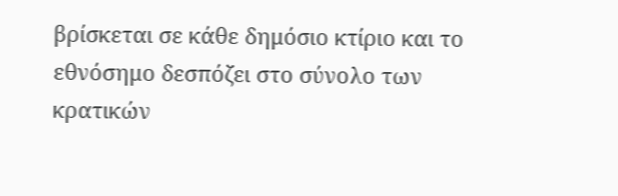βρίσκεται σε κάθε δημόσιο κτίριο και το εθνόσημο δεσπόζει στο σύνολο των κρατικών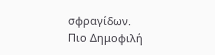σφραγίδων.
Πιο Δημοφιλή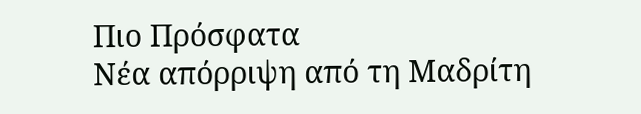Πιο Πρόσφατα
Νέα απόρριψη από τη Μαδρίτη